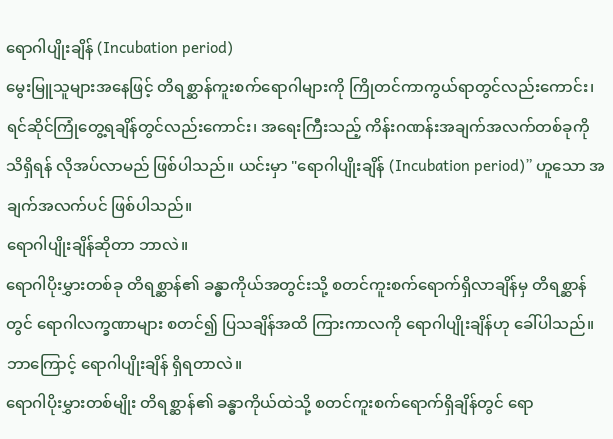ရောဂါပျိုးချိန် (Incubation period)
မွေးမြူသူများအနေဖြင့် တိရစ္ဆာန်ကူးစက်ရောဂါများကို ကြိုတင်ကာကွယ်ရာတွင်လည်းကောင်း၊ ရင်ဆိုင်ကြုံတွေ့ရချိန်တွင်လည်းကောင်း၊ အရေးကြီးသည့် ကိန်းဂဏန်းအချက်အလက်တစ်ခုကို သိရှိရန် လိုအပ်လာမည် ဖြစ်ပါသည်။ ယင်းမှာ "ရောဂါပျိုးချိန် (Incubation period)” ဟူသော အချက်အလက်ပင် ဖြစ်ပါသည်။
ရောဂါပျိုးချိန်ဆိုတာ ဘာလဲ။
ရောဂါပိုးမွှားတစ်ခု တိရစ္ဆာန်၏ ခန္ဓာကိုယ်အတွင်းသို့ စတင်ကူးစက်ရောက်ရှိလာချိန်မှ တိရစ္ဆာန်တွင် ရောဂါလက္ခဏာများ စတင်၍ ပြသချိန်အထိ ကြားကာလကို ရောဂါပျိုးချိန်ဟု ခေါ်ပါသည်။
ဘာကြောင့် ရောဂါပျိုးချိန် ရှိရတာလဲ။
ရောဂါပိုးမွှားတစ်မျိုး တိရစ္ဆာန်၏ ခန္ဓာကိုယ်ထဲသို့ စတင်ကူးစက်ရောက်ရှိချိန်တွင် ရော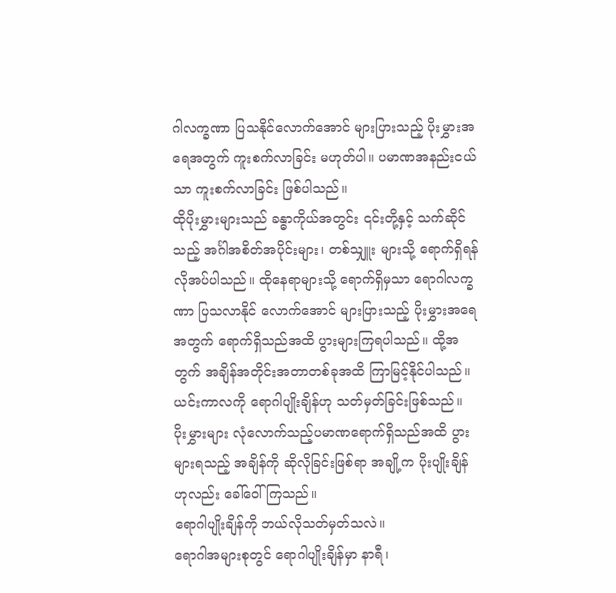ဂါလက္ခဏာ ပြသနိုင်လောက်အောင် များပြားသည့် ပိုးမွှားအရေအတွက် ကူးစက်လာခြင်း မဟုတ်ပါ။ ပမာဏအနည်းငယ်သာ ကူးစက်လာခြင်း ဖြစ်ပါသည်။
ထိုပိုးမွှားများသည် ခန္ဓာကိုယ်အတွင်း ၎င်းတို့နှင့် သက်ဆိုင်သည့် အင်္ဂါအစိတ်အပိုင်းများ၊ တစ်သျှူး များသို့ ရောက်ရှိရန် လိုအပ်ပါသည်။ ထိုနေရာများသို့ ရောက်ရှိမှသာ ရောဂါလက္ခဏာ ပြသလာနိုင် လောက်အောင် များပြားသည့် ပိုးမွှားအရေအတွက် ရောက်ရှိသည်အထိ ပွားများကြရပါသည်။ ထို့အတွက် အချိန်အတိုင်းအတာတစ်ခုအထိ ကြာမြင့်နိုင်ပါသည်။ ယင်းကာလကို ရောဂါပျိုးချိန်ဟု သတ်မှတ်ခြင်းဖြစ်သည်။ ပိုးမွှားများ လုံလောက်သည့်ပမာဏရောက်ရှိသည်အထိ ပွားများရသည့် အချိန်ကို ဆိုလိုခြင်းဖြစ်ရာ အချို့က ပိုးပျိုးချိန်ဟုလည်း ခေါ်ဝေါ်ကြသည်။
ရောဂါပျိုးချိန်ကို ဘယ်လိုသတ်မှတ်သလဲ။
ရောဂါအများစုတွင် ရောဂါပျိုးချိန်မှာ နာရီ၊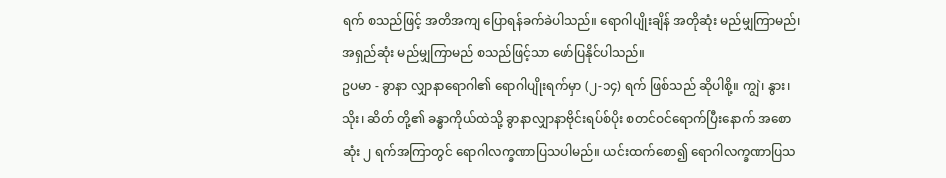ရက် စသည်ဖြင့် အတိအကျ ပြောရန်ခက်ခဲပါသည်။ ရောဂါပျိုးချိန် အတိုဆုံး မည်မျှကြာမည်၊ အရှည်ဆုံး မည်မျှကြာမည် စသည်ဖြင့်သာ ဖော်ပြနိုင်ပါသည်။
ဥပမာ - ခွာနာ လျှာနာရောဂါ၏ ရောဂါပျိုးရက်မှာ (၂-၁၄) ရက် ဖြစ်သည် ဆိုပါစို့။ ကျွဲ၊ နွား၊ သိုး၊ ဆိတ် တို့၏ ခန္ဓာကိုယ်ထဲသို့ ခွာနာလျှာနာဗိုင်းရပ်စ်ပိုး စတင်ဝင်ရောက်ပြီးနောက် အစောဆုံး ၂ ရက်အကြာတွင် ရောဂါလက္ခဏာပြသပါမည်။ ယင်းထက်စော၍ ရောဂါလက္ခဏာပြသ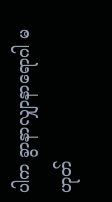ပါက ခွာနာလျှာနာရောဂါ မဟုတ်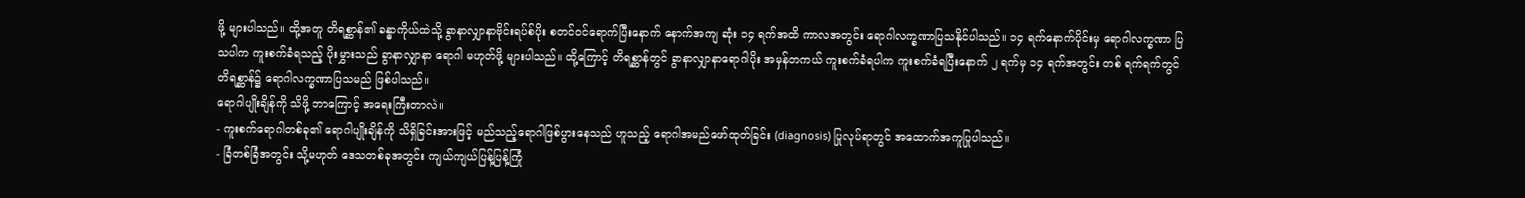ဖို့ များပါသည်။ ထို့အတူ တိရစ္ဆာန်၏ ခန္ဓာကိုယ်ထဲသို့ ခွာနာလျှာနာဗိုင်းရပ်စ်ပိုး စတင်ဝင်ရောက်ပြီးနောက် နောက်အကျ ဆုံး ၁၄ ရက်အထိ ကာလအတွင်း ရောဂါလက္ခဏာပြသနိုင်ပါသည်။ ၁၄ ရက်နောက်ပိုင်းမှ ရောဂါလက္ခဏာ ပြသပါက ကူးစက်ခံရသည့် ပိုးမွှားသည် ခွာနာလျှာနာ ရောဂါ မဟုတ်ဖို့ များပါသည်။ ထို့ကြောင့် တိရစ္ဆာန်တွင် ခွာနာလျှာနာရောဂါပိုး အမှန်တကယ် ကူးစက်ခံရပါက ကူးစက်ခံရပြီးနောက် ၂ ရက်မှ ၁၄ ရက်အတွင်း တစ် ရက်ရက်တွင် တိရစ္ဆာန်၌ ရောဂါလက္ခဏာပြသမည် ဖြစ်ပါသည်။
ရောဂါပျိုးချိန်ကို သိဖို့ ဘာကြောင့် အရေးကြီးတာလဲ။
- ကူးစက်ရောဂါတစ်ခု၏ ရောဂါပျိုးချိန်ကို သိရှိခြင်းအားဖြင့် မည်သည့်ရောဂါဖြစ်ပွားနေသည် ဟူသည့် ရောဂါအမည်ဖော်ထုတ်ခြင်း (diagnosis) ပြုလုပ်ရာတွင် အထောက်အကူပြုပါသည်။
- ခြံတစ်ခြံအတွင်း သို့မဟုတ် ဒေသတစ်ခုအတွင်း ကျယ်ကျယ်ပြန့်ပြန့်ကြုံ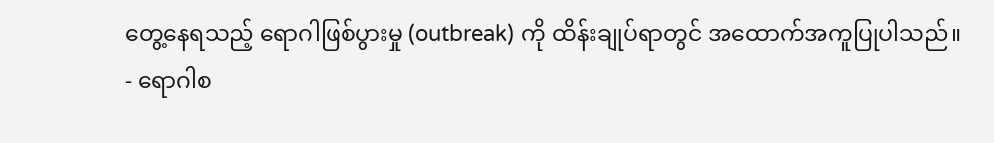တွေ့နေရသည့် ရောဂါဖြစ်ပွားမှု (outbreak) ကို ထိန်းချုပ်ရာတွင် အထောက်အကူပြုပါသည်။
- ရောဂါစ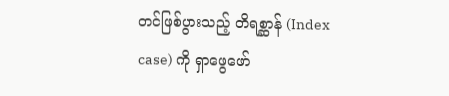တင်ဖြစ်ပွားသည့် တိရစ္ဆာန် (Index case) ကို ရှာဖွေဖော်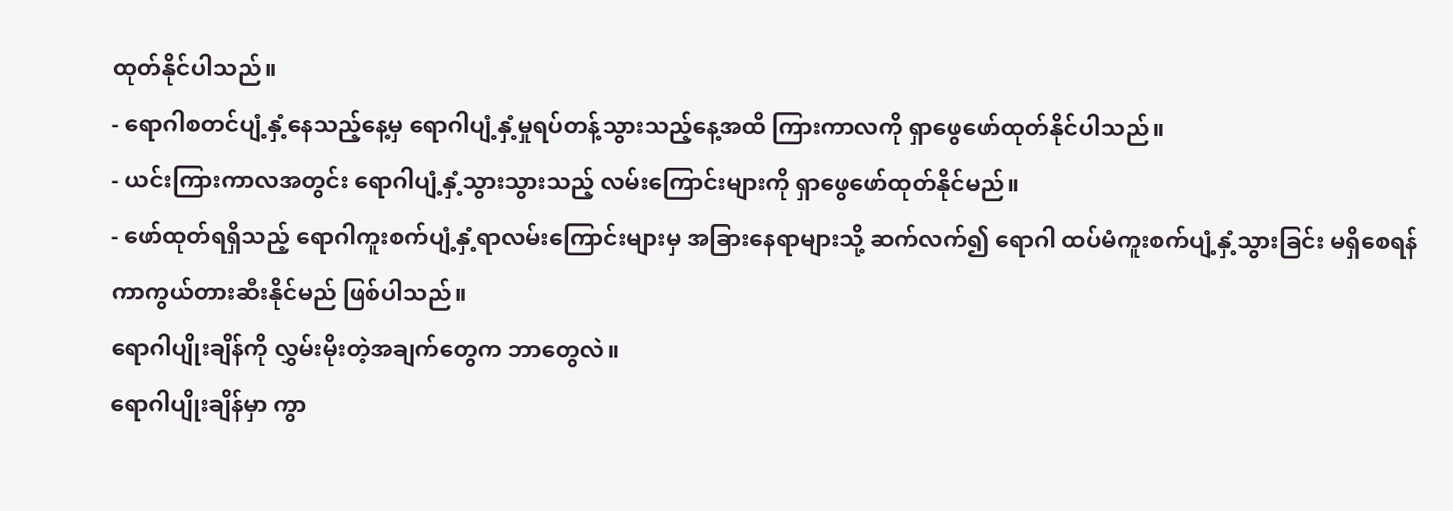ထုတ်နိုင်ပါသည်။
- ရောဂါစတင်ပျံ့နှံ့နေသည့်နေ့မှ ရောဂါပျံ့နှံ့မှုရပ်တန့်သွားသည့်နေ့အထိ ကြားကာလကို ရှာဖွေဖော်ထုတ်နိုင်ပါသည်။
- ယင်းကြားကာလအတွင်း ရောဂါပျံ့နှံ့သွားသွားသည့် လမ်းကြောင်းများကို ရှာဖွေဖော်ထုတ်နိုင်မည်။
- ဖော်ထုတ်ရရှိသည့် ရောဂါကူးစက်ပျံ့နှံ့ရာလမ်းကြောင်းများမှ အခြားနေရာများသို့ ဆက်လက်၍ ရောဂါ ထပ်မံကူးစက်ပျံ့နှံ့သွားခြင်း မရှိစေရန် ကာကွယ်တားဆီးနိုင်မည် ဖြစ်ပါသည်။
ရောဂါပျိုးချိန်ကို လွှမ်းမိုးတဲ့အချက်တွေက ဘာတွေလဲ။
ရောဂါပျိုးချိန်မှာ ကွာ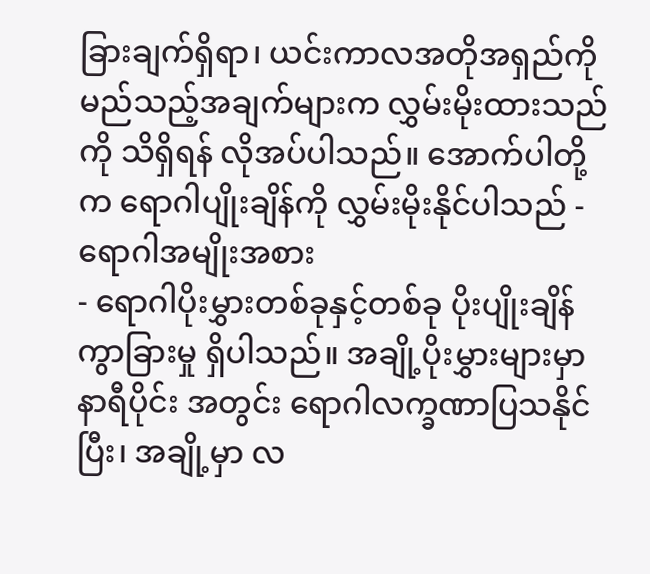ခြားချက်ရှိရာ၊ ယင်းကာလအတိုအရှည်ကို မည်သည့်အချက်များက လွှမ်းမိုးထားသည်ကို သိရှိရန် လိုအပ်ပါသည်။ အောက်ပါတို့က ရောဂါပျိုးချိန်ကို လွှမ်းမိုးနိုင်ပါသည် -
ရောဂါအမျိုးအစား
- ရောဂါပိုးမွှားတစ်ခုနှင့်တစ်ခု ပိုးပျိုးချိန် ကွာခြားမှု ရှိပါသည်။ အချို့ပိုးမွှားများမှာ နာရီပိုင်း အတွင်း ရောဂါလက္ခဏာပြသနိုင်ပြီး၊ အချို့မှာ လ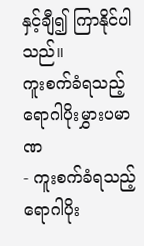နှင့်ချီ၍ ကြာနိုင်ပါသည်။
ကူးစက်ခံရသည့် ရောဂါပိုးမွှားပမာဏ
- ကူးစက်ခံရသည့် ရောဂါပိုး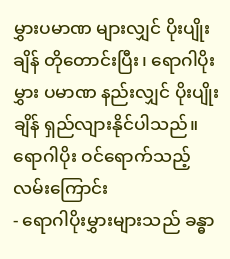မွှားပမာဏ များလျှင် ပိုးပျိုးချိန် တိုတောင်းပြီး၊ ရောဂါပိုးမွှား ပမာဏ နည်းလျှင် ပိုးပျိုးချိန် ရှည်လျားနိုင်ပါသည်။
ရောဂါပိုး ဝင်ရောက်သည့် လမ်းကြောင်း
- ရောဂါပိုးမွှားများသည် ခန္ဓာ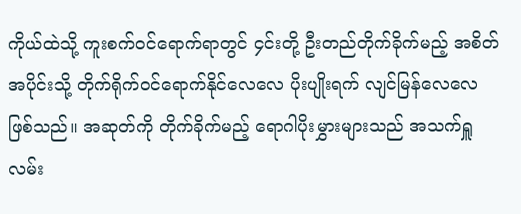ကိုယ်ထဲသို့ ကူးစက်ဝင်ရောက်ရာတွင် ၄င်းတို့ ဦးတည်တိုက်ခိုက်မည့် အစိတ်အပိုင်းသို့ တိုက်ရိုက်ဝင်ရောက်နိုင်လေလေ ပိုးပျိုးရက် လျင်မြန်လေလေ ဖြစ်သည်။ အဆုတ်ကို တိုက်ခိုက်မည့် ရောဂါပိုးမွှားများသည် အသက်ရှူလမ်း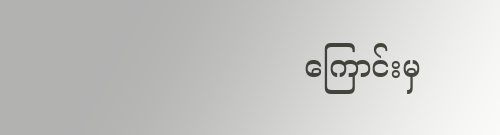ကြောင်းမှ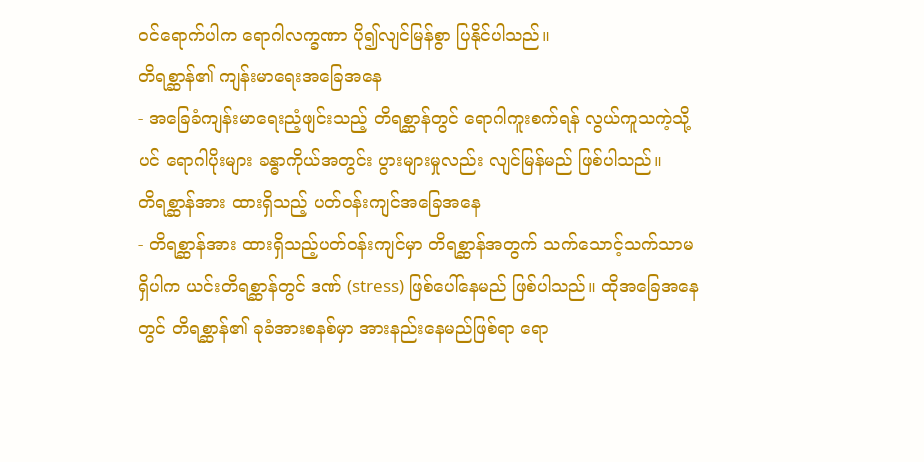ဝင်ရောက်ပါက ရောဂါလက္ခဏာ ပို၍လျင်မြန်စွာ ပြနိုင်ပါသည်။
တိရစ္ဆာန်၏ ကျန်းမာရေးအခြေအနေ
- အခြေခံကျန်းမာရေးညံ့ဖျင်းသည့် တိရစ္ဆာန်တွင် ရောဂါကူးစက်ရန် လွယ်ကူသကဲ့သို့ပင် ရောဂါပိုးများ ခန္ဓာကိုယ်အတွင်း ပွားများမှုလည်း လျင်မြန်မည် ဖြစ်ပါသည်။
တိရစ္ဆာန်အား ထားရှိသည့် ပတ်ဝန်းကျင်အခြေအနေ
- တိရစ္ဆာန်အား ထားရှိသည့်ပတ်ဝန်းကျင်မှာ တိရစ္ဆာန်အတွက် သက်သောင့်သက်သာမရှိပါက ယင်းတိရစ္ဆာန်တွင် ဒဏ် (stress) ဖြစ်ပေါ်နေမည် ဖြစ်ပါသည်။ ထိုအခြေအနေတွင် တိရစ္ဆာန်၏ ခုခံအားစနစ်မှာ အားနည်းနေမည်ဖြစ်ရာ ရော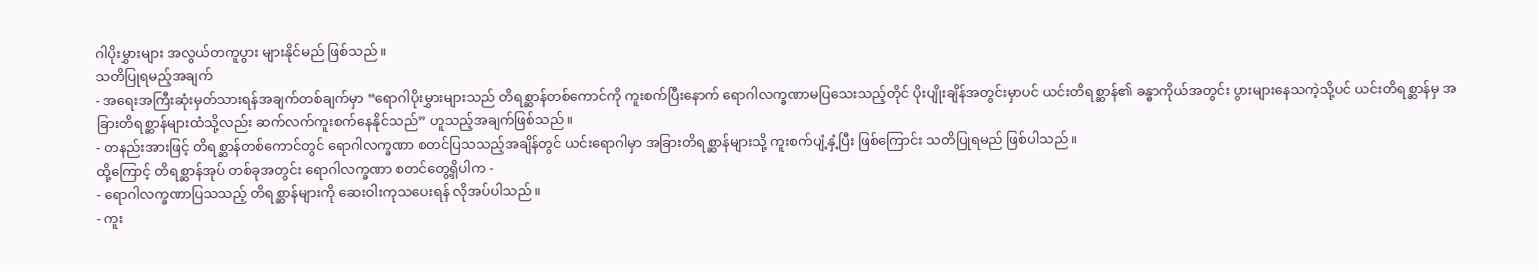ဂါပိုးမွှားများ အလွယ်တကူပွား များနိုင်မည် ဖြစ်သည်။
သတိပြုရမည့်အချက်
- အရေးအကြီးဆုံးမှတ်သားရန်အချက်တစ်ချက်မှာ “ရောဂါပိုးမွှားများသည် တိရစ္ဆာန်တစ်ကောင်ကို ကူးစက်ပြီးနောက် ရောဂါလက္ခဏာမပြသေးသည့်တိုင် ပိုးပျိုးချိန်အတွင်းမှာပင် ယင်းတိရစ္ဆာန်၏ ခန္ဓာကိုယ်အတွင်း ပွားများနေသကဲ့သို့ပင် ယင်းတိရစ္ဆာန်မှ အခြားတိရစ္ဆာန်များထံသို့လည်း ဆက်လက်ကူးစက်နေနိုင်သည်” ဟူသည့်အချက်ဖြစ်သည်။
- တနည်းအားဖြင့် တိရစ္ဆာန်တစ်ကောင်တွင် ရောဂါလက္ခဏာ စတင်ပြသသည့်အချိန်တွင် ယင်းရောဂါမှာ အခြားတိရစ္ဆာန်များသို့ ကူးစက်ပျံ့နှံ့ပြီး ဖြစ်ကြောင်း သတိပြုရမည် ဖြစ်ပါသည်။
ထို့ကြောင့် တိရစ္ဆာန်အုပ် တစ်ခုအတွင်း ရောဂါလက္ခဏာ စတင်တွေ့ရှိပါက -
- ရောဂါလက္ခဏာပြသသည့် တိရစ္ဆာန်များကို ဆေးဝါးကုသပေးရန် လိုအပ်ပါသည်။
- ကူး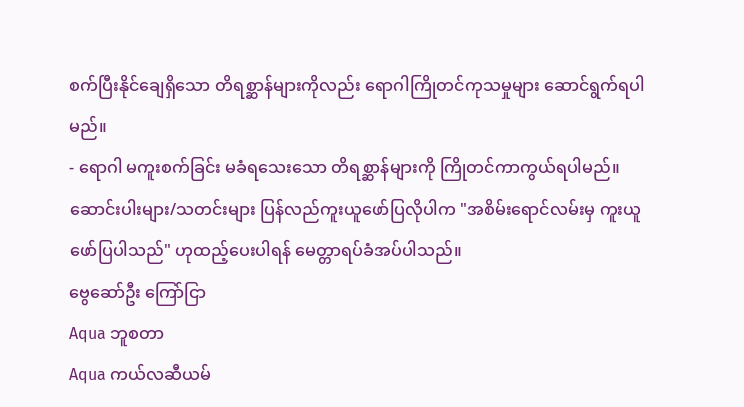စက်ပြီးနိုင်ချေရှိသော တိရစ္ဆာန်များကိုလည်း ရောဂါကြိုတင်ကုသမှုများ ဆောင်ရွက်ရပါမည်။
- ရောဂါ မကူးစက်ခြင်း မခံရသေးသော တိရစ္ဆာန်များကို ကြိုတင်ကာကွယ်ရပါမည်။
ဆောင်းပါးများ/သတင်းများ ပြန်လည်ကူးယူဖော်ပြလိုပါက "အစိမ်းရောင်လမ်းမှ ကူးယူဖော်ပြပါသည်" ဟုထည့်ပေးပါရန် မေတ္တာရပ်ခံအပ်ပါသည်။
ဗွေဆော်ဦး ကြော်ငြာ
Aqua ဘူစတာ
Aqua ကယ်လဆီယမ်